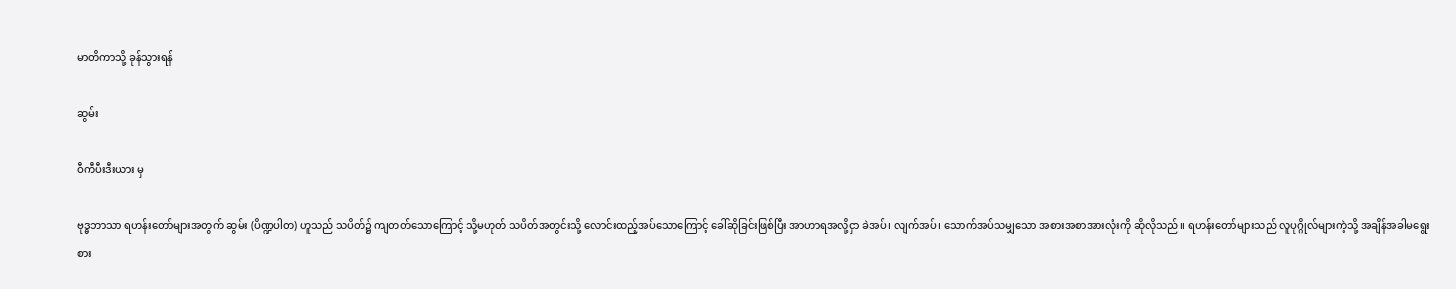မာတိကာသို့ ခုန်သွားရန်

ဆွမ်း

ဝီကီပီးဒီးယား မှ

ဗုဒ္ဓဘာသာ ရဟန်းတော်များအတွက် ဆွမ်း (ပိဏ္ဍပါတ) ဟူသည် သပိတ်၌ ကျတတ်သောကြောင့် သို့မဟုတ် သပိတ်အတွင်းသို့ လောင်းထည့်အပ်သောကြောင့် ခေါ်ဆိုခြင်းဖြစ်ပြီး အာဟာရအလို့ငှာ ခဲအပ်၊ လျက်အပ်၊ သောက်အပ်သမျှသော အစားအစာအားလုံးကို ဆိုလိုသည်။ ရဟန်းတော်များသည် လူပုဂ္ဂိုလ်များကဲ့သို့ အချိန်အခါမရွေး စား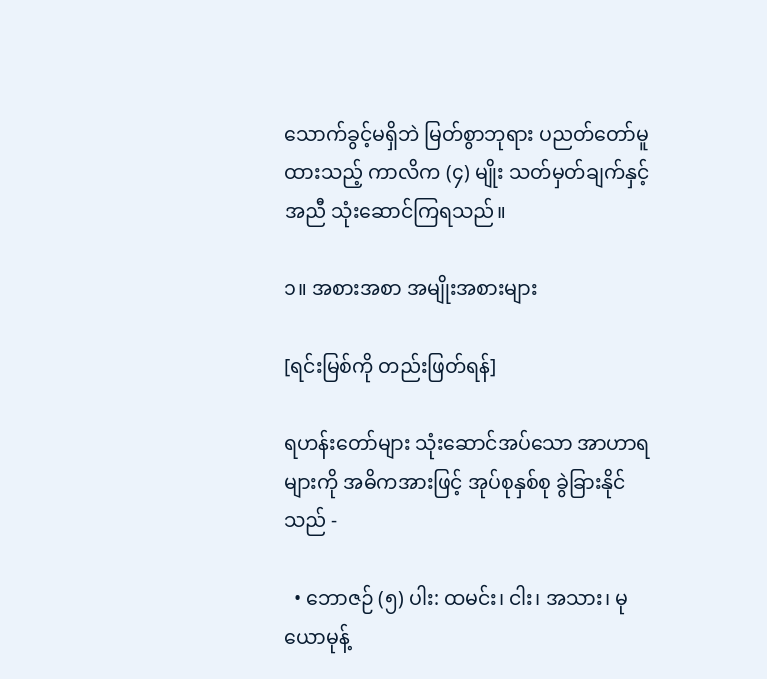သောက်ခွင့်မရှိဘဲ မြတ်စွာဘုရား ပညတ်တော်မူထားသည့် ကာလိက (၄) မျိုး သတ်မှတ်ချက်နှင့်အညီ သုံးဆောင်ကြရသည်။

၁။ အစားအစာ အမျိုးအစားများ

[ရင်းမြစ်ကို တည်းဖြတ်ရန်]

ရဟန်းတော်များ သုံးဆောင်အပ်သော အာဟာရများကို အဓိကအားဖြင့် အုပ်စုနှစ်စု ခွဲခြားနိုင်သည် -

  • ဘောဇဉ် (၅) ပါး: ထမင်း၊ ငါး၊ အသား၊ မုယောမုန့်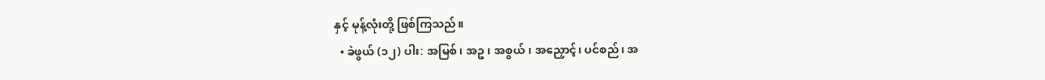နှင့် မုန့်လုံးတို့ ဖြစ်ကြသည်။
  • ခဲဖွယ် (၁၂) ပါး: အမြစ်၊ အဥ၊ အစွယ်၊ အညှောင့်၊ ပင်စည်၊ အ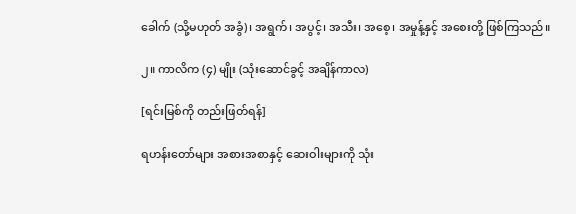ခေါက် (သို့မဟုတ် အခွံ)၊ အရွက်၊ အပွင့်၊ အသီး၊ အစေ့၊ အမှုန့်နှင့် အစေးတို့ ဖြစ်ကြသည်။

၂။ ကာလိက (၄) မျိုး (သုံးဆောင်ခွင့် အချိန်ကာလ)

[ရင်းမြစ်ကို တည်းဖြတ်ရန်]

ရဟန်းတော်များ အစားအစာနှင့် ဆေးဝါးများကို သုံး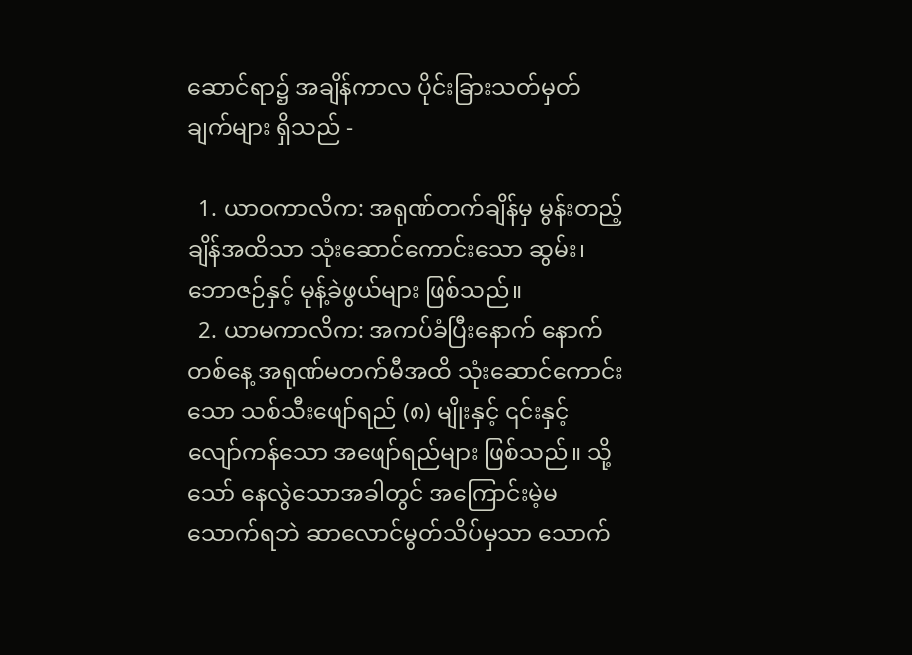ဆောင်ရာ၌ အချိန်ကာလ ပိုင်းခြားသတ်မှတ်ချက်များ ရှိသည် -

  1. ယာဝကာလိက: အရုဏ်တက်ချိန်မှ မွန်းတည့်ချိန်အထိသာ သုံးဆောင်ကောင်းသော ဆွမ်း၊ ဘောဇဉ်နှင့် မုန့်ခဲဖွယ်များ ဖြစ်သည်။
  2. ယာမကာလိက: အကပ်ခံပြီးနောက် နောက်တစ်နေ့ အရုဏ်မတက်မီအထိ သုံးဆောင်ကောင်းသော သစ်သီးဖျော်ရည် (၈) မျိုးနှင့် ၎င်းနှင့် လျော်ကန်သော အဖျော်ရည်များ ဖြစ်သည်။ သို့သော် နေလွဲသောအခါတွင် အကြောင်းမဲ့မသောက်ရဘဲ ဆာလောင်မွတ်သိပ်မှသာ သောက်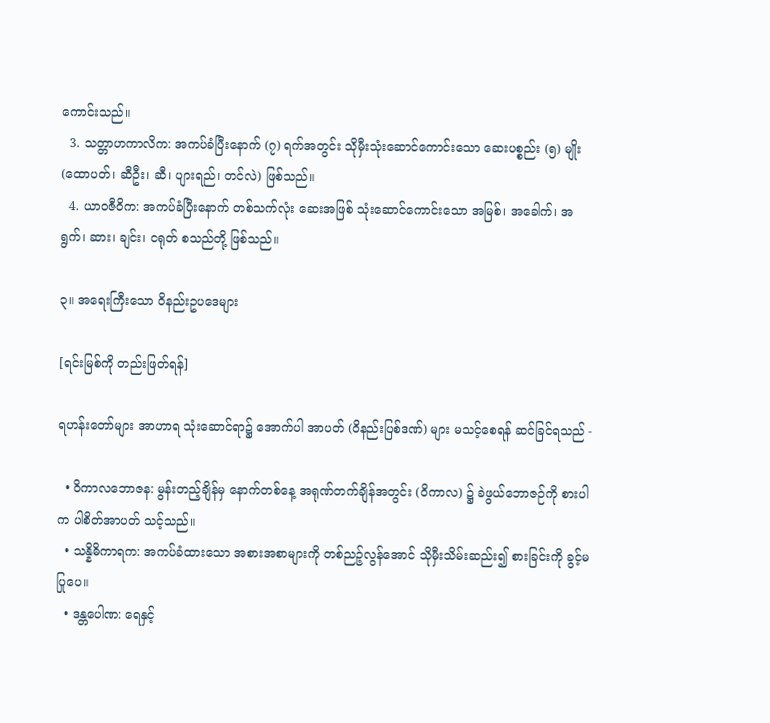ကောင်းသည်။
  3. သတ္တာဟကာလိက: အကပ်ခံပြီးနောက် (၇) ရက်အတွင်း သိုမှီးသုံးဆောင်ကောင်းသော ဆေးပစ္စည်း (၅) မျိုး (ထောပတ်၊ ဆီဦး၊ ဆီ၊ ပျားရည်၊ တင်လဲ) ဖြစ်သည်။
  4. ယာဝဇီဝိက: အကပ်ခံပြီးနောက် တစ်သက်လုံး ဆေးအဖြစ် သုံးဆောင်ကောင်းသော အမြစ်၊ အခေါက်၊ အရွက်၊ ဆား၊ ချင်း၊ ငရုတ် စသည်တို့ ဖြစ်သည်။

၃။ အရေးကြီးသော ဝိနည်းဥပဒေများ

[ရင်းမြစ်ကို တည်းဖြတ်ရန်]

ရဟန်းတော်များ အာဟာရ သုံးဆောင်ရာ၌ အောက်ပါ အာပတ် (ဝိနည်းပြစ်ဒဏ်) များ မသင့်စေရန် ဆင်ခြင်ရသည် -

  • ဝိကာလဘောဇန: မွန်းတည့်ချိန်မှ နောက်တစ်နေ့ အရုဏ်တက်ချိန်အတွင်း (ဝိကာလ) ၌ ခဲဖွယ်ဘောဇဉ်ကို စားပါက ပါစိတ်အာပတ် သင့်သည်။
  • သန္နိဓိကာရက: အကပ်ခံထားသော အစားအစာများကို တစ်ညဉ့်လွန်အောင် သိုမှီးသိမ်းဆည်း၍ စားခြင်းကို ခွင့်မပြုပေ။
  • ဒန္တပေါဏ: ရေနှင့်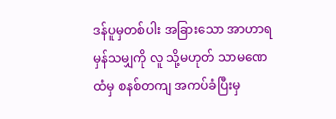ဒန်ပူမှတစ်ပါး အခြားသော အာဟာရမှန်သမျှကို လူ သို့မဟုတ် သာမဏေထံမှ စနစ်တကျ အကပ်ခံပြီးမှ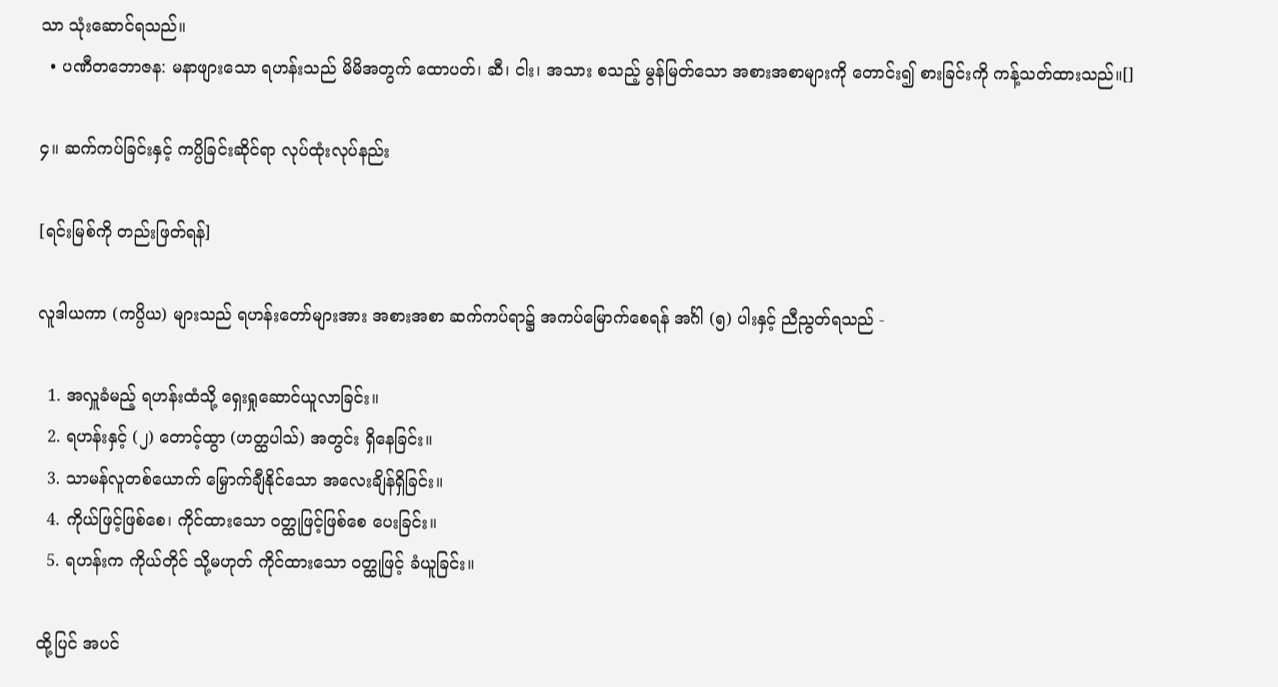သာ သုံးဆောင်ရသည်။
  • ပဏီတဘောဇန: မနာဖျားသော ရဟန်းသည် မိမိအတွက် ထောပတ်၊ ဆီ၊ ငါး၊ အသား စသည့် မွန်မြတ်သော အစားအစာများကို တောင်း၍ စားခြင်းကို ကန့်သတ်ထားသည်။[]

၄။ ဆက်ကပ်ခြင်းနှင့် ကပ္ပိခြင်းဆိုင်ရာ လုပ်ထုံးလုပ်နည်း

[ရင်းမြစ်ကို တည်းဖြတ်ရန်]

လူဒါယကာ (ကပ္ပိယ) များသည် ရဟန်းတော်များအား အစားအစာ ဆက်ကပ်ရာ၌ အကပ်မြောက်စေရန် အင်္ဂါ (၅) ပါးနှင့် ညီညွတ်ရသည် -

  1. အလှူခံမည့် ရဟန်းထံသို့ ရှေးရှုဆောင်ယူလာခြင်း။
  2. ရဟန်းနှင့် (၂) တောင့်ထွာ (ဟတ္ထပါသ်) အတွင်း ရှိနေခြင်း။
  3. သာမန်လူတစ်ယောက် မြှောက်ချီနိုင်သော အလေးချိန်ရှိခြင်း။
  4. ကိုယ်ဖြင့်ဖြစ်စေ၊ ကိုင်ထားသော ဝတ္ထုဖြင့်ဖြစ်စေ ပေးခြင်း။
  5. ရဟန်းက ကိုယ်တိုင် သို့မဟုတ် ကိုင်ထားသော ဝတ္ထုဖြင့် ခံယူခြင်း။

ထို့ပြင် အပင်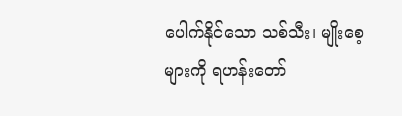ပေါက်နိုင်သော သစ်သီး၊ မျိုးစေ့များကို ရဟန်းတော်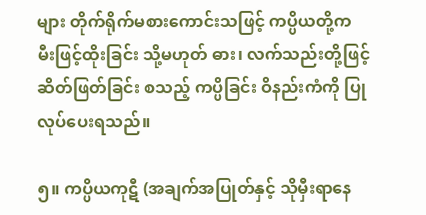များ တိုက်ရိုက်မစားကောင်းသဖြင့် ကပ္ပိယတို့က မီးဖြင့်ထိုးခြင်း သို့မဟုတ် ဓား၊ လက်သည်းတို့ဖြင့် ဆိတ်ဖြတ်ခြင်း စသည့် ကပ္ပိခြင်း ဝိနည်းကံကို ပြုလုပ်ပေးရသည်။

၅။ ကပ္ပိယကုဋီ (အချက်အပြုတ်နှင့် သိုမှီးရာနေ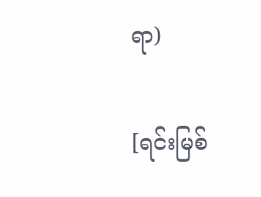ရာ)

[ရင်းမြစ်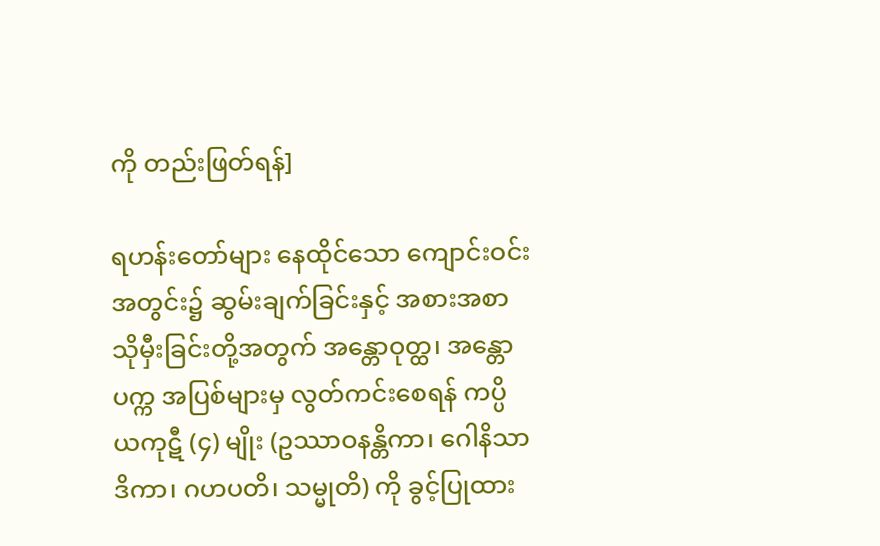ကို တည်းဖြတ်ရန်]

ရဟန်းတော်များ နေထိုင်သော ကျောင်းဝင်းအတွင်း၌ ဆွမ်းချက်ခြင်းနှင့် အစားအစာ သိုမှီးခြင်းတို့အတွက် အန္တောဝုတ္ထ၊ အန္တောပက္က အပြစ်များမှ လွတ်ကင်းစေရန် ကပ္ပိယကုဋီ (၄) မျိုး (ဥဿာဝနန္တိကာ၊ ဂေါနိသာဒိကာ၊ ဂဟပတိ၊ သမ္မုတိ) ကို ခွင့်ပြုထား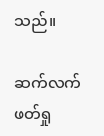သည်။

ဆက်လက်ဖတ်ရှု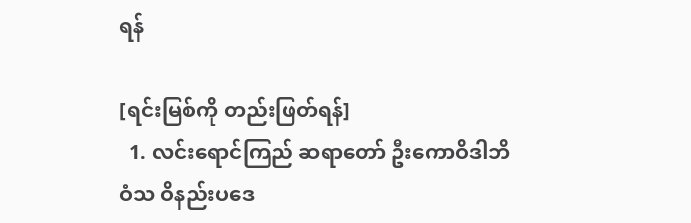ရန်

[ရင်းမြစ်ကို တည်းဖြတ်ရန်]
  1. လင်းရောင်ကြည် ဆရာတော် ဦးကောဝိဒါဘိဝံသ ဝိနည်းပဒေ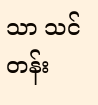သာ သင်တန်း